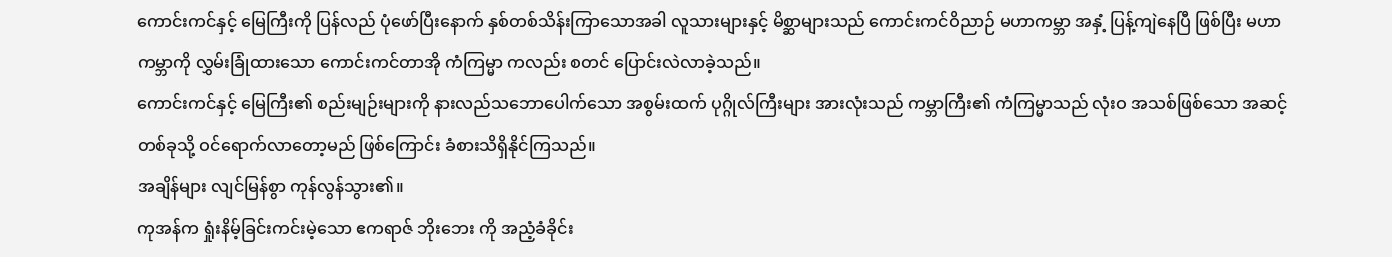ကောင်းကင်နှင့် မြေကြီးကို ပြန်လည် ပုံဖော်ပြီးနောက် နှစ်တစ်သိန်းကြာသောအခါ လူသားများနှင့် မိစ္ဆာများသည် ကောင်းကင်ဝိညာဉ် မဟာကမ္ဘာ အနှံ့ ပြန့်ကျဲနေပြီ ဖြစ်ပြီး မဟာကမ္ဘာကို လွှမ်းခြုံထားသော ကောင်းကင်တာအို ကံကြမ္မာ ကလည်း စတင် ပြောင်းလဲလာခဲ့သည်။
ကောင်းကင်နှင့် မြေကြီး၏ စည်းမျဉ်းများကို နားလည်သဘောပေါက်သော အစွမ်းထက် ပုဂ္ဂိုလ်ကြီးများ အားလုံးသည် ကမ္ဘာကြီး၏ ကံကြမ္မာသည် လုံးဝ အသစ်ဖြစ်သော အဆင့်တစ်ခုသို့ ဝင်ရောက်လာတော့မည် ဖြစ်ကြောင်း ခံစားသိရှိနိုင်ကြသည်။
အချိန်များ လျင်မြန်စွာ ကုန်လွန်သွား၏။
ကုအန်က ရှုံးနိမ့်ခြင်းကင်းမဲ့သော ဧကရာဇ် ဘိုးဘေး ကို အညံ့ခံခိုင်း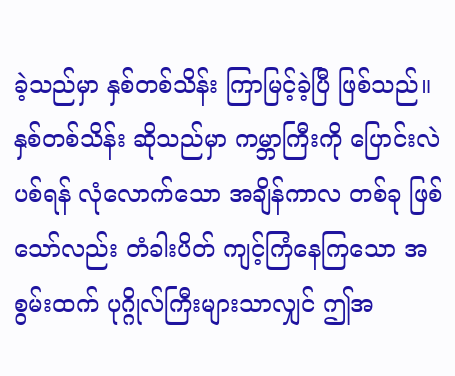ခဲ့သည်မှာ နှစ်တစ်သိန်း ကြာမြင့်ခဲ့ပြီ ဖြစ်သည်။
နှစ်တစ်သိန်း ဆိုသည်မှာ ကမ္ဘာကြီးကို ပြောင်းလဲပစ်ရန် လုံလောက်သော အချိန်ကာလ တစ်ခု ဖြစ်သော်လည်း တံခါးပိတ် ကျင့်ကြံနေကြသော အစွမ်းထက် ပုဂ္ဂိုလ်ကြီးများသာလျှင် ဤအ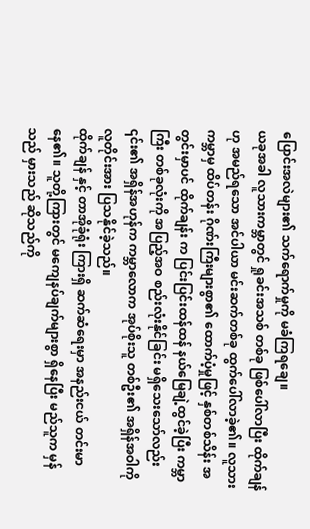ပြောင်းအလဲများ၏ သက်ရောက်မှုကို မခံကြရချေ။
ယခုအခါ လူသားကမ္ဘာတွင် ရှုခင်းအသစ် တစ်ခု ဖြစ်ပေါ်လာပြီး ထိုက်ချန် ဟု အမည်ရသော အင်ပါယာ မင်းဆက်တစ်ခု ထွက်ပေါ်လာခဲ့၏။ လူသားကမ္ဘာမှ ထိပ်တန်း ဂိုဏ်းကြီးများစွာ၏ ထောက်ပံ့မှုဖြင့် နှစ်တစ်သိန်း အတွင်းမှာပင် ထိုက်ချန်း က ပြင်းပြင်းထန်ထန် နယ်မြေချဲ့ထွင်ခဲ့ပြီး ကမ္ဘာကြီး တစ်ခုလုံးကို အပြည့်အဝ စည်းလုံးနိုင်ခြင်း မရှိသေးသော်လည်း ၎င်း၏ အရှိန်အဟုန်က ကမ္ဘာလောက အုပ်စိုးသူ တစ်ဦး၏ အရှိန်အဝါကို လူတိုင်းအား ပြသနိုင်ခဲ့သည်။
ထိုက်ချန် နှင့် တာအိုခုံရုံး ကြားရှိ ဆက်ဆံရေးမှာ အနည်းငယ် တင်းမာနေ၏။ သူတို့ကြားတွင် မကျေနပ်ချက်များစွာ ရှိနေပြီး မည်သူက မှန်သည် မှားသည် ဆိုသည်ကို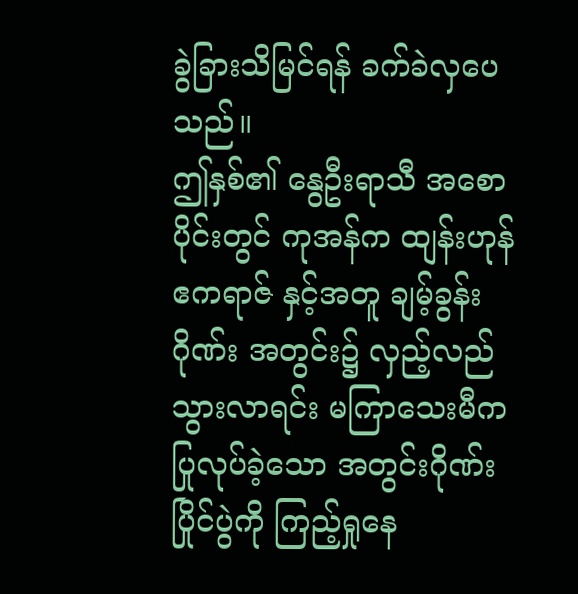ခွဲခြားသိမြင်ရန် ခက်ခဲလှပေသည်။
ဤနှစ်၏ နွေဦးရာသီ အစောပိုင်းတွင် ကုအန်က ထျန်းဟုန် ဧကရာဇ် နှင့်အတူ ချမ့်ခွန်းဂိုဏ်း အတွင်း၌ လှည့်လည်သွားလာရင်း မကြာသေးမီက ပြုလုပ်ခဲ့သော အတွင်းဂိုဏ်း ပြိုင်ပွဲကို ကြည့်ရှုနေ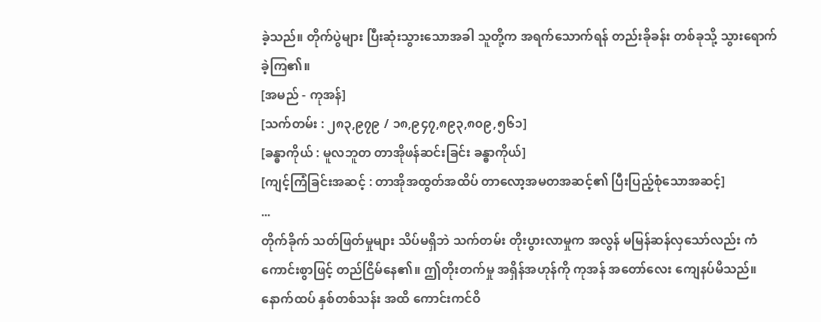ခဲ့သည်။ တိုက်ပွဲများ ပြီးဆုံးသွားသောအခါ သူတို့က အရက်သောက်ရန် တည်းခိုခန်း တစ်ခုသို့ သွားရောက်ခဲ့ကြ၏။
[အမည် - ကုအန်]
[သက်တမ်း : ၂၈၃,၉၇၉ / ၁၈,၉၄၇,၈၉၃,၈၀၉,၅၆၁]
[ခန္ဓာကိုယ် : မူလဘူတ တာအိုဖန်ဆင်းခြင်း ခန္ဓာကိုယ်]
[ကျင့်ကြံခြင်းအဆင့် : တာအိုအထွတ်အထိပ် တာလော့အမတအဆင့်၏ ပြီးပြည့်စုံသောအဆင့်]
...
တိုက်ခိုက် သတ်ဖြတ်မှုများ သိပ်မရှိဘဲ သက်တမ်း တိုးပွားလာမှုက အလွန် မမြန်ဆန်လှသော်လည်း ကံကောင်းစွာဖြင့် တည်ငြိမ်နေ၏။ ဤတိုးတက်မှု အရှိန်အဟုန်ကို ကုအန် အတော်လေး ကျေနပ်မိသည်။
နောက်ထပ် နှစ်တစ်သန်း အထိ ကောင်းကင်ဝိ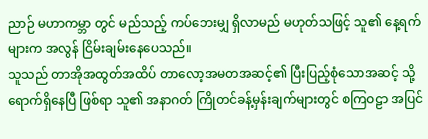ညာဉ် မဟာကမ္ဘာ တွင် မည်သည့် ကပ်ဘေးမျှ ရှိလာမည် မဟုတ်သဖြင့် သူ၏ နေ့ရက်များက အလွန် ငြိမ်းချမ်းနေပေသည်။
သူသည် တာအိုအထွတ်အထိပ် တာလော့အမတအဆင့်၏ ပြီးပြည့်စုံသောအဆင့် သို့ ရောက်ရှိနေပြီ ဖြစ်ရာ သူ၏ အနာဂတ် ကြိုတင်ခန့်မှန်းချက်များတွင် စကြဝဠာ အပြင်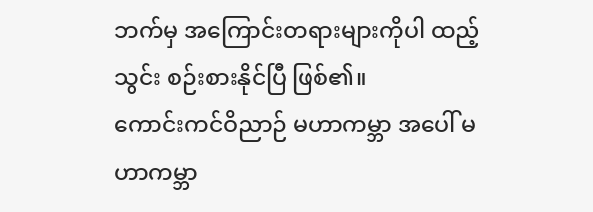ဘက်မှ အကြောင်းတရားများကိုပါ ထည့်သွင်း စဉ်းစားနိုင်ပြီ ဖြစ်၏။
ကောင်းကင်ဝိညာဉ် မဟာကမ္ဘာ အပေါ် မဟာကမ္ဘာ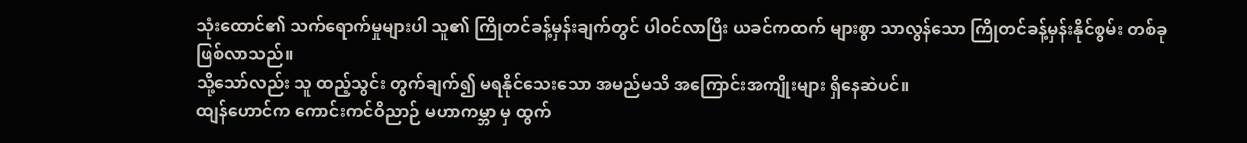သုံးထောင်၏ သက်ရောက်မှုများပါ သူ၏ ကြိုတင်ခန့်မှန်းချက်တွင် ပါဝင်လာပြီး ယခင်ကထက် များစွာ သာလွန်သော ကြိုတင်ခန့်မှန်းနိုင်စွမ်း တစ်ခု ဖြစ်လာသည်။
သို့သော်လည်း သူ ထည့်သွင်း တွက်ချက်၍ မရနိုင်သေးသော အမည်မသိ အကြောင်းအကျိုးများ ရှိနေဆဲပင်။
ထျန်ဟောင်က ကောင်းကင်ဝိညာဉ် မဟာကမ္ဘာ မှ ထွက်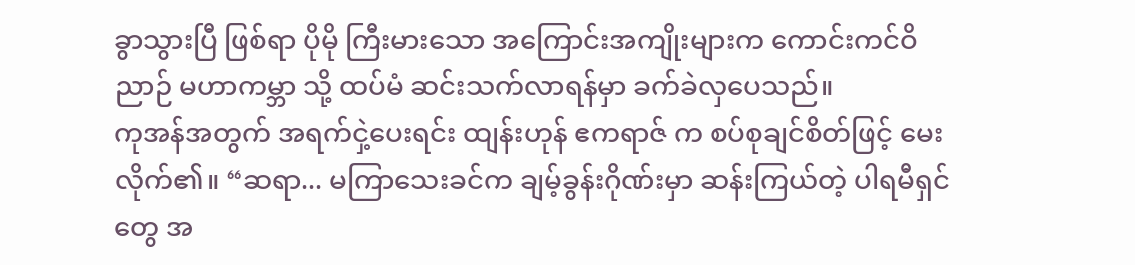ခွာသွားပြီ ဖြစ်ရာ ပိုမို ကြီးမားသော အကြောင်းအကျိုးများက ကောင်းကင်ဝိညာဉ် မဟာကမ္ဘာ သို့ ထပ်မံ ဆင်းသက်လာရန်မှာ ခက်ခဲလှပေသည်။
ကုအန်အတွက် အရက်ငှဲ့ပေးရင်း ထျန်းဟုန် ဧကရာဇ် က စပ်စုချင်စိတ်ဖြင့် မေးလိုက်၏။ “ဆရာ... မကြာသေးခင်က ချမ့်ခွန်းဂိုဏ်းမှာ ဆန်းကြယ်တဲ့ ပါရမီရှင်တွေ အ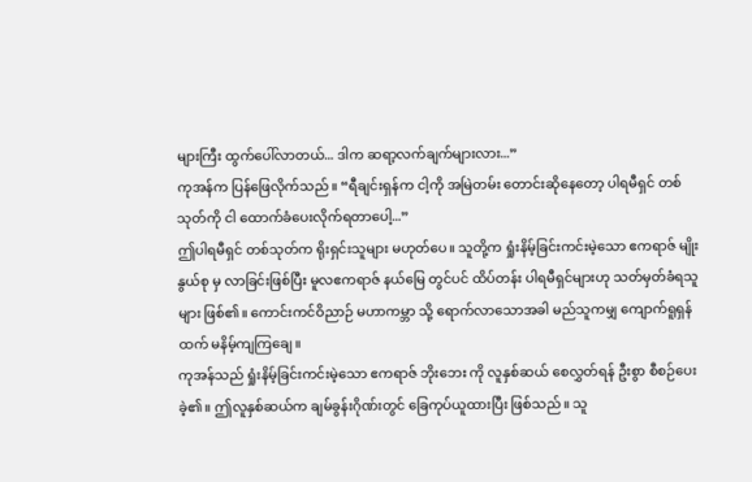များကြီး ထွက်ပေါ်လာတယ်... ဒါက ဆရာ့လက်ချက်များလား...”
ကုအန်က ပြန်ဖြေလိုက်သည်။ “ရီချင်းရှန်က ငါ့ကို အမြဲတမ်း တောင်းဆိုနေတော့ ပါရမီရှင် တစ်သုတ်ကို ငါ ထောက်ခံပေးလိုက်ရတာပေါ့...”
ဤပါရမီရှင် တစ်သုတ်က ရိုးရှင်းသူများ မဟုတ်ပေ။ သူတို့က ရှုံးနိမ့်ခြင်းကင်းမဲ့သော ဧကရာဇ် မျိုးနွယ်စု မှ လာခြင်းဖြစ်ပြီး မူလဧကရာဇ် နယ်မြေ တွင်ပင် ထိပ်တန်း ပါရမီရှင်များဟု သတ်မှတ်ခံရသူများ ဖြစ်၏။ ကောင်းကင်ဝိညာဉ် မဟာကမ္ဘာ သို့ ရောက်လာသောအခါ မည်သူကမျှ ကျောက်ရူရှန်ထက် မနိမ့်ကျကြချေ။
ကုအန်သည် ရှုံးနိမ့်ခြင်းကင်းမဲ့သော ဧကရာဇ် ဘိုးဘေး ကို လူနှစ်ဆယ် စေလွှတ်ရန် ဦးစွာ စီစဉ်ပေးခဲ့၏။ ဤလူနှစ်ဆယ်က ချမ်ခွန်းဂိုဏ်းတွင် ခြေကုပ်ယူထားပြီး ဖြစ်သည်။ သူ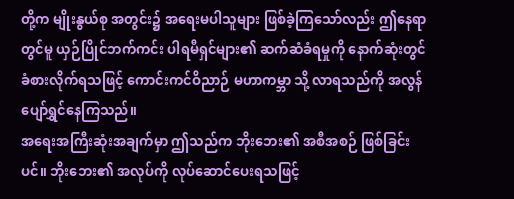တို့က မျိုးနွယ်စု အတွင်း၌ အရေးမပါသူများ ဖြစ်ခဲ့ကြသော်လည်း ဤနေရာတွင်မူ ယှဉ်ပြိုင်ဘက်ကင်း ပါရမီရှင်များ၏ ဆက်ဆံခံရမှုကို နောက်ဆုံးတွင် ခံစားလိုက်ရသဖြင့် ကောင်းကင်ဝိညာဉ် မဟာကမ္ဘာ သို့ လာရသည်ကို အလွန် ပျော်ရွှင်နေကြသည်။
အရေးအကြီးဆုံးအချက်မှာ ဤသည်က ဘိုးဘေး၏ အစီအစဉ် ဖြစ်ခြင်းပင်။ ဘိုးဘေး၏ အလုပ်ကို လုပ်ဆောင်ပေးရသဖြင့်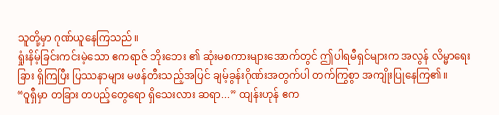သူတို့မှာ ဂုဏ်ယူနေကြသည်။
ရှုံးနိမ့်ခြင်းကင်းမဲ့သော ဧကရာဇ် ဘိုးဘေး ၏ ဆုံးမစကားများအောက်တွင် ဤပါရမီရှင်များက အလွန် လိမ္မာရေးခြား ရှိကြပြီး ပြဿနာများ မဖန်တီးသည့်အပြင် ချမ့်ခွန်းဂိုဏ်းအတွက်ပါ တက်ကြွစွာ အကျိုးပြုနေကြ၏။
“ဝူရှီမှာ တခြား တပည့်တွေရော ရှိသေးလား ဆရာ...” ထျန်းဟုန် ဧက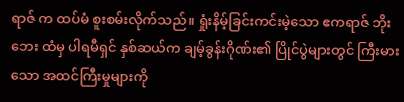ရာဇ် က ထပ်မံ စူးစမ်းလိုက်သည်။ ရှုံးနိမ့်ခြင်းကင်းမဲ့သော ဧကရာဇ် ဘိုးဘေး ထံမှ ပါရမီရှင် နှစ်ဆယ်က ချမ့်ခွန်းဂိုဏ်း၏ ပြိုင်ပွဲများတွင် ကြီးမားသော အထင်ကြီးမှုများကို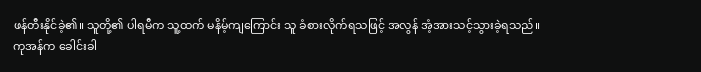ဖန်တီးနိုင်ခဲ့၏။ သူတို့၏ ပါရမီက သူ့ထက် မနိမ့်ကျကြောင်း သူ ခံစားလိုက်ရသဖြင့် အလွန် အံ့အားသင့်သွားခဲ့ရသည်။
ကုအန်က ခေါင်းခါ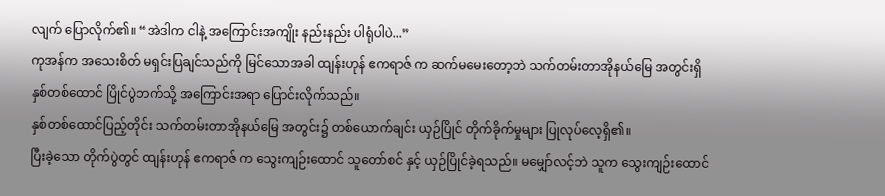လျက် ပြောလိုက်၏။ “အဲဒါက ငါနဲ့ အကြောင်းအကျိုး နည်းနည်း ပါရုံပါပဲ...”
ကုအန်က အသေးစိတ် မရှင်းပြချင်သည်ကို မြင်သောအခါ ထျန်းဟုန် ဧကရာဇ် က ဆက်မမေးတော့ဘဲ သက်တမ်းတာအိုနယ်မြေ အတွင်းရှိ နှစ်တစ်ထောင် ပြိုင်ပွဲဘက်သို့ အကြောင်းအရာ ပြောင်းလိုက်သည်။
နှစ်တစ်ထောင်ပြည့်တိုင်း သက်တမ်းတာအိုနယ်မြေ အတွင်း၌ တစ်ယောက်ချင်း ယှဉ်ပြိုင် တိုက်ခိုက်မှုများ ပြုလုပ်လေ့ရှိ၏။
ပြီးခဲ့သော တိုက်ပွဲတွင် ထျန်းဟုန် ဧကရာဇ် က သွေးကျဉ်းထောင် သူတော်စင် နှင့် ယှဉ်ပြိုင်ခဲ့ရသည်။ မမျှော်လင့်ဘဲ သူက သွေးကျဉ်းထောင်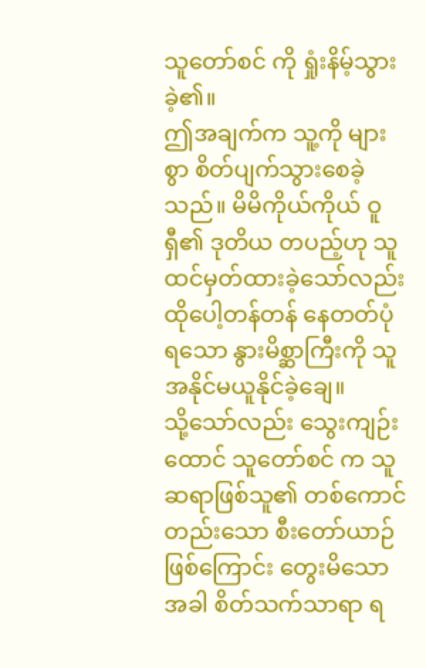သူတော်စင် ကို ရှုံးနိမ့်သွားခဲ့၏။
ဤအချက်က သူ့ကို များစွာ စိတ်ပျက်သွားစေခဲ့သည်။ မိမိကိုယ်ကိုယ် ဝူရှီ၏ ဒုတိယ တပည့်ဟု သူ ထင်မှတ်ထားခဲ့သော်လည်း ထိုပေါ့တန်တန် နေတတ်ပုံရသော နွားမိစ္ဆာကြီးကို သူ အနိုင်မယူနိုင်ခဲ့ချေ။
သို့သော်လည်း သွေးကျဉ်းထောင် သူတော်စင် က သူ ဆရာဖြစ်သူ၏ တစ်ကောင်တည်းသော စီးတော်ယာဉ် ဖြစ်ကြောင်း တွေးမိသောအခါ စိတ်သက်သာရာ ရ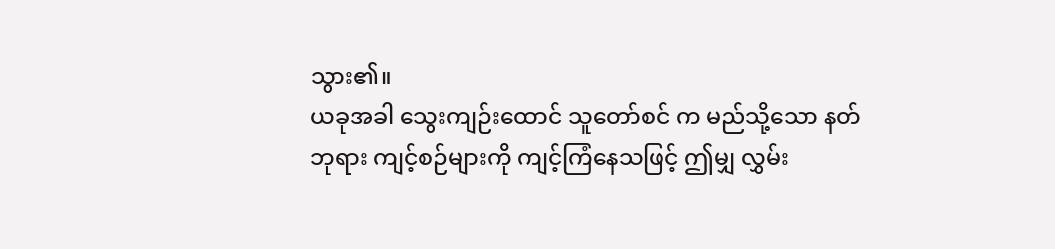သွား၏။
ယခုအခါ သွေးကျဉ်းထောင် သူတော်စင် က မည်သို့သော နတ်ဘုရား ကျင့်စဉ်များကို ကျင့်ကြံနေသဖြင့် ဤမျှ လွှမ်း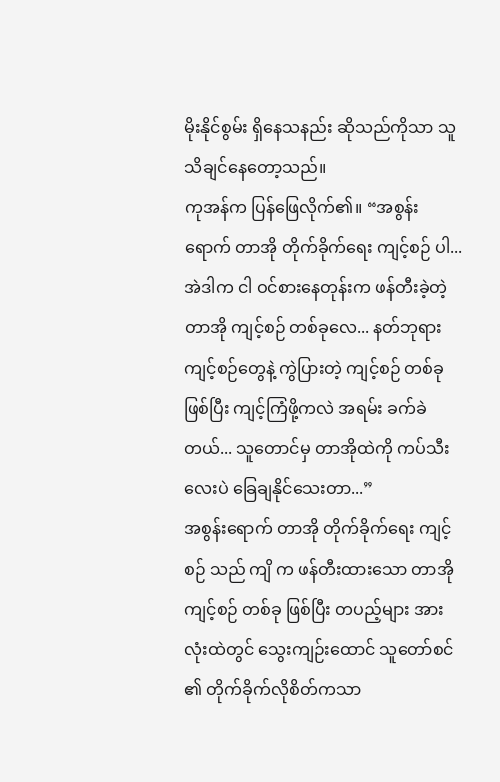မိုးနိုင်စွမ်း ရှိနေသနည်း ဆိုသည်ကိုသာ သူ သိချင်နေတော့သည်။
ကုအန်က ပြန်ဖြေလိုက်၏။ “အစွန်းရောက် တာအို တိုက်ခိုက်ရေး ကျင့်စဉ် ပါ... အဲဒါက ငါ ဝင်စားနေတုန်းက ဖန်တီးခဲ့တဲ့ တာအို ကျင့်စဉ် တစ်ခုလေ... နတ်ဘုရား ကျင့်စဉ်တွေနဲ့ ကွဲပြားတဲ့ ကျင့်စဉ် တစ်ခုဖြစ်ပြီး ကျင့်ကြံဖို့ကလဲ အရမ်း ခက်ခဲတယ်... သူတောင်မှ တာအိုထဲကို ကပ်သီးလေးပဲ ခြေချနိုင်သေးတာ...”
အစွန်းရောက် တာအို တိုက်ခိုက်ရေး ကျင့်စဉ် သည် ကျိ က ဖန်တီးထားသော တာအို ကျင့်စဉ် တစ်ခု ဖြစ်ပြီး တပည့်များ အားလုံးထဲတွင် သွေးကျဉ်းထောင် သူတော်စင် ၏ တိုက်ခိုက်လိုစိတ်ကသာ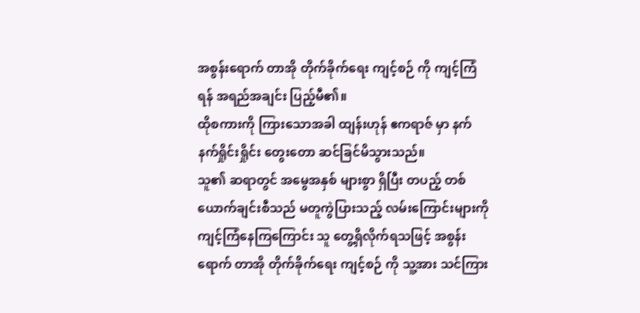အစွန်းရောက် တာအို တိုက်ခိုက်ရေး ကျင့်စဉ် ကို ကျင့်ကြံရန် အရည်အချင်း ပြည့်မီ၏။
ထိုစကားကို ကြားသောအခါ ထျန်းဟုန် ဧကရာဇ် မှာ နက်နက်ရှိုင်းရှိုင်း တွေးတော ဆင်ခြင်မိသွားသည်။
သူ၏ ဆရာတွင် အမွေအနှစ် များစွာ ရှိပြီး တပည့် တစ်ယောက်ချင်းစီသည် မတူကွဲပြားသည့် လမ်းကြောင်းများကို ကျင့်ကြံနေကြကြောင်း သူ တွေ့ရှိလိုက်ရသဖြင့် အစွန်းရောက် တာအို တိုက်ခိုက်ရေး ကျင့်စဉ် ကို သူ့အား သင်ကြား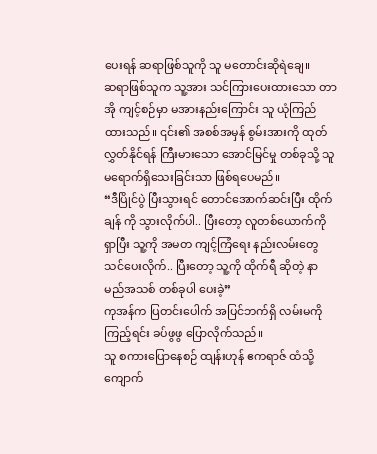ပေးရန် ဆရာဖြစ်သူကို သူ မတောင်းဆိုရဲချေ။
ဆရာဖြစ်သူက သူ့အား သင်ကြားပေးထားသော တာအို ကျင့်စဉ်မှာ မအားနည်းကြောင်း သူ ယုံကြည်ထားသည်။ ၎င်း၏ အစစ်အမှန် စွမ်းအားကို ထုတ်လွှတ်နိုင်ရန် ကြီးမားသော အောင်မြင်မှု တစ်ခုသို့ သူ မရောက်ရှိသေးခြင်းသာ ဖြစ်ရပေမည်။
“ဒီပြိုင်ပွဲ ပြီးသွားရင် တောင်အောက်ဆင်းပြီး ထိုက်ချန် ကို သွားလိုက်ပါ.. ပြီးတော့ လူတစ်ယောက်ကို ရှာပြီး သူ့ကို အမတ ကျင့်ကြံရေး နည်းလမ်းတွေ သင်ပေးလိုက်.. ပြီးတော့ သူ့ကို ထိုက်ရီ ဆိုတဲ့ နာမည်အသစ် တစ်ခုပါ ပေးခဲ့”
ကုအန်က ပြတင်းပေါက် အပြင်ဘက်ရှိ လမ်းမကို ကြည့်ရင်း ခပ်ဖွဖွ ပြောလိုက်သည်။
သူ စကားပြောနေစဉ် ထျန်းဟုန် ဧကရာဇ် ထံသို့ ကျောက်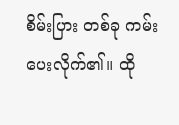စိမ်းပြား တစ်ခု ကမ်းပေးလိုက်၏။ ထို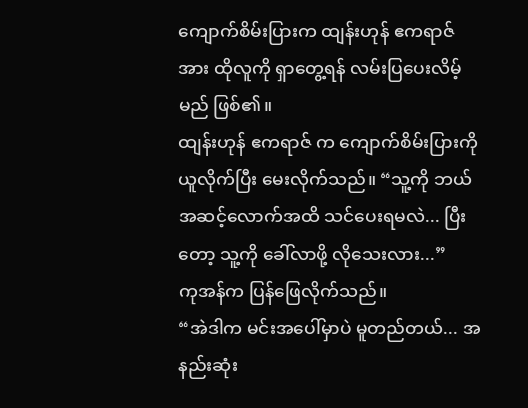ကျောက်စိမ်းပြားက ထျန်းဟုန် ဧကရာဇ် အား ထိုလူကို ရှာတွေ့ရန် လမ်းပြပေးလိမ့်မည် ဖြစ်၏။
ထျန်းဟုန် ဧကရာဇ် က ကျောက်စိမ်းပြားကို ယူလိုက်ပြီး မေးလိုက်သည်။ “သူ့ကို ဘယ်အဆင့်လောက်အထိ သင်ပေးရမလဲ... ပြီးတော့ သူ့ကို ခေါ်လာဖို့ လိုသေးလား...”
ကုအန်က ပြန်ဖြေလိုက်သည်။
“အဲဒါက မင်းအပေါ်မှာပဲ မူတည်တယ်... အနည်းဆုံး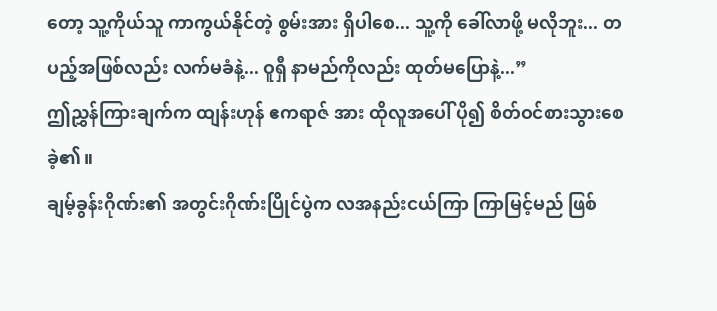တော့ သူ့ကိုယ်သူ ကာကွယ်နိုင်တဲ့ စွမ်းအား ရှိပါစေ... သူ့ကို ခေါ်လာဖို့ မလိုဘူး... တပည့်အဖြစ်လည်း လက်မခံနဲ့... ဝူရှီ နာမည်ကိုလည်း ထုတ်မပြောနဲ့...”
ဤညွှန်ကြားချက်က ထျန်းဟုန် ဧကရာဇ် အား ထိုလူအပေါ် ပို၍ စိတ်ဝင်စားသွားစေခဲ့၏။
ချမ့်ခွန်းဂိုဏ်း၏ အတွင်းဂိုဏ်းပြိုင်ပွဲက လအနည်းငယ်ကြာ ကြာမြင့်မည် ဖြစ်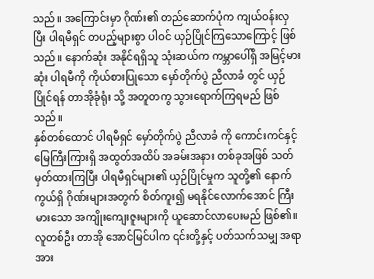သည်။ အကြောင်းမှာ ဂိုဏ်း၏ တည်ဆောက်ပုံက ကျယ်ဝန်းလှပြီး ပါရမီရှင် တပည့်များစွာ ပါဝင် ယှဉ်ပြိုင်ကြသောကြောင့် ဖြစ်သည်။ နောက်ဆုံး အနိုင်ရရှိသူ သုံးဆယ်က ကမ္ဘာပေါ်ရှိ အမြင့်မားဆုံး ပါရမီကို ကိုယ်စားပြုသော မှော်တိုက်ပွဲ ညီလာခံ တွင် ယှဉ်ပြိုင်ရန် တာအိုခုံရုံး သို့ အတူတကွ သွားရောက်ကြရမည် ဖြစ်သည်။
နှစ်တစ်ထောင် ပါရမီရှင် မှော်တိုက်ပွဲ ညီလာခံ ကို ကောင်းကင်နှင့် မြေကြီးကြားရှိ အထွတ်အထိပ် အခမ်းအနား တစ်ခုအဖြစ် သတ်မှတ်ထားကြပြီး ပါရမီရှင်များ၏ ယှဉ်ပြိုင်မှုက သူတို့၏ နောက်ကွယ်ရှိ ဂိုဏ်းများအတွက် စိတ်ကူး၍ မရနိုင်လောက်အောင် ကြီးမားသော အကျိုးကျေးဇူးများကို ယူဆောင်လာပေးမည် ဖြစ်၏။ လူတစ်ဦး တာအို အောင်မြင်ပါက ၎င်းတို့နှင့် ပတ်သက်သမျှ အရာအား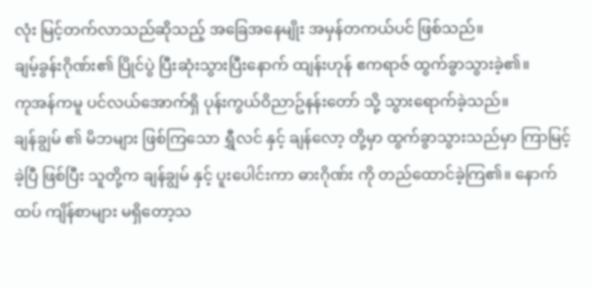လုံး မြင့်တက်လာသည်ဆိုသည့် အခြေအနေမျိုး အမှန်တကယ်ပင် ဖြစ်သည်။
ချမ့်ခွန်းဂိုဏ်း၏ ပြိုင်ပွဲ ပြီးဆုံးသွားပြီးနောက် ထျန်းဟုန် ဧကရာဇ် ထွက်ခွာသွားခဲ့၏။
ကုအန်ကမူ ပင်လယ်အောက်ရှိ ပုန်းကွယ်ဝိညာဥ်နန်းတော် သို့ သွားရောက်ခဲ့သည်။
ချန်ချွမ် ၏ မိဘများ ဖြစ်ကြသော ရွှီလင် နှင့် ချန်လော့ တို့မှာ ထွက်ခွာသွားသည်မှာ ကြာမြင့်ခဲ့ပြီ ဖြစ်ပြီး သူတို့က ချန်ချွမ် နှင့် ပူးပေါင်းကာ ဓားဂိုဏ်း ကို တည်ထောင်ခဲ့ကြ၏။ နောက်ထပ် ကျိန်စာများ မရှိတော့သ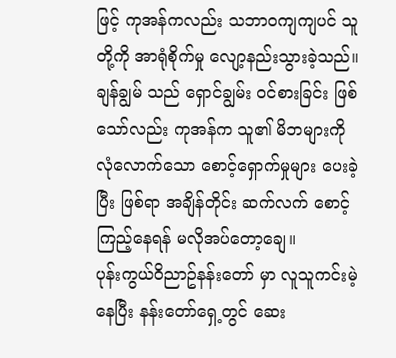ဖြင့် ကုအန်ကလည်း သဘာဝကျကျပင် သူတို့ကို အာရုံစိုက်မှု လျော့နည်းသွားခဲ့သည်။
ချန်ချွမ် သည် ရှောင်ချွမ်း ဝင်စားခြင်း ဖြစ်သော်လည်း ကုအန်က သူ၏ မိဘများကို လုံလောက်သော စောင့်ရှောက်မှုများ ပေးခဲ့ပြီး ဖြစ်ရာ အချိန်တိုင်း ဆက်လက် စောင့်ကြည့်နေရန် မလိုအပ်တော့ချေ။
ပုန်းကွယ်ဝိညာဥ်နန်းတော် မှာ လူသူကင်းမဲ့နေပြီး နန်းတော်ရှေ့တွင် ဆေး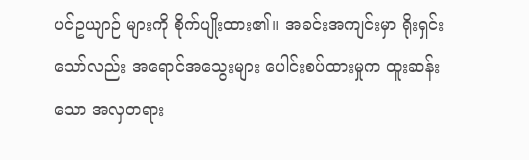ပင်ဥယျာဉ် များကို စိုက်ပျိုးထား၏။ အခင်းအကျင်းမှာ ရိုးရှင်းသော်လည်း အရောင်အသွေးများ ပေါင်းစပ်ထားမှုက ထူးဆန်းသော အလှတရား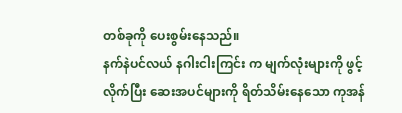တစ်ခုကို ပေးစွမ်းနေသည်။
နက်နဲပင်လယ် နဂါးငါးကြင်း က မျက်လုံးများကို ဖွင့်လိုက်ပြီး ဆေးအပင်များကို ရိတ်သိမ်းနေသော ကုအန်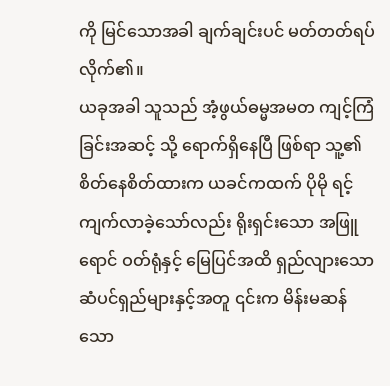ကို မြင်သောအခါ ချက်ချင်းပင် မတ်တတ်ရပ်လိုက်၏။
ယခုအခါ သူသည် အံ့ဖွယ်ဓမ္မအမတ ကျင့်ကြံခြင်းအဆင့် သို့ ရောက်ရှိနေပြီ ဖြစ်ရာ သူ့၏ စိတ်နေစိတ်ထားက ယခင်ကထက် ပိုမို ရင့်ကျက်လာခဲ့သော်လည်း ရိုးရှင်းသော အဖြူရောင် ဝတ်ရုံနှင့် မြေပြင်အထိ ရှည်လျားသော ဆံပင်ရှည်များနှင့်အတူ ၎င်းက မိန်းမဆန်သော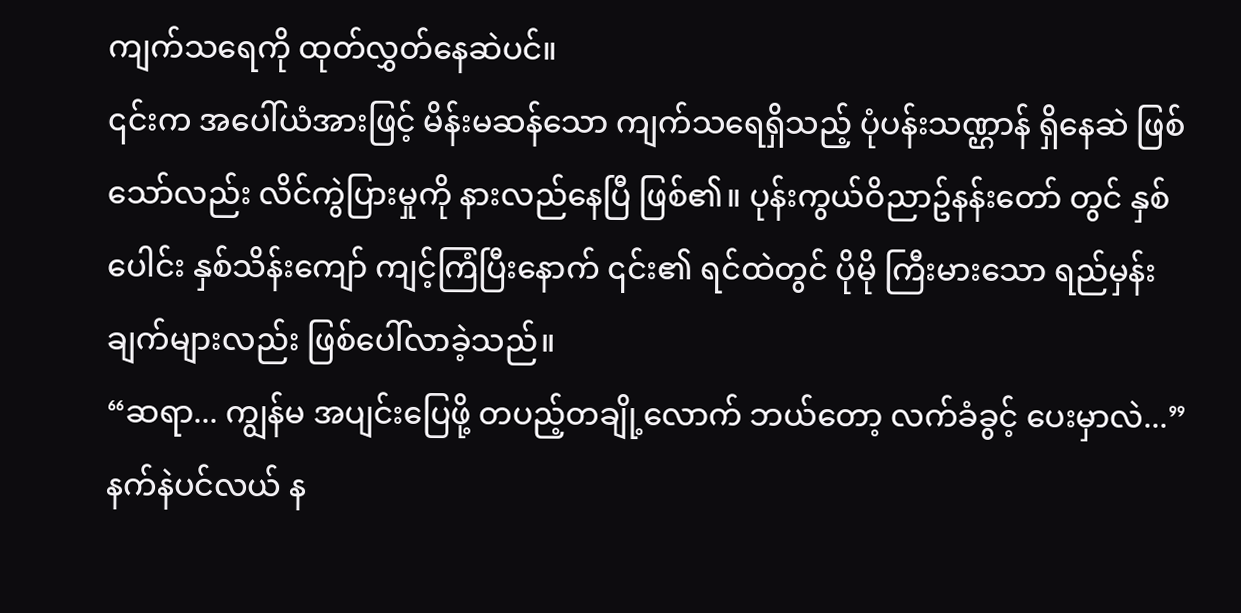ကျက်သရေကို ထုတ်လွှတ်နေဆဲပင်။
၎င်းက အပေါ်ယံအားဖြင့် မိန်းမဆန်သော ကျက်သရေရှိသည့် ပုံပန်းသဏ္ဌာန် ရှိနေဆဲ ဖြစ်သော်လည်း လိင်ကွဲပြားမှုကို နားလည်နေပြီ ဖြစ်၏။ ပုန်းကွယ်ဝိညာဥ်နန်းတော် တွင် နှစ်ပေါင်း နှစ်သိန်းကျော် ကျင့်ကြံပြီးနောက် ၎င်း၏ ရင်ထဲတွင် ပိုမို ကြီးမားသော ရည်မှန်းချက်များလည်း ဖြစ်ပေါ်လာခဲ့သည်။
“ဆရာ... ကျွန်မ အပျင်းပြေဖို့ တပည့်တချို့လောက် ဘယ်တော့ လက်ခံခွင့် ပေးမှာလဲ...”
နက်နဲပင်လယ် န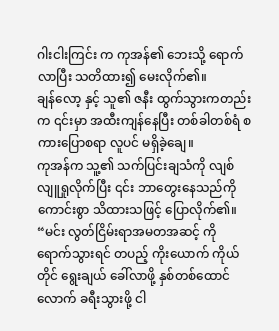ဂါးငါးကြင်း က ကုအန်၏ ဘေးသို့ ရောက်လာပြီး သတိထား၍ မေးလိုက်၏။
ချန်လော့ နှင့် သူ၏ ဇနီး ထွက်သွားကတည်းက ၎င်းမှာ အထီးကျန်နေပြီး တစ်ခါတစ်ရံ စကားပြောစရာ လူပင် မရှိခဲ့ချေ။
ကုအန်က သူ့၏ သက်ပြင်းချသံကို လျစ်လျူရှုလိုက်ပြီး ၎င်း ဘာတွေးနေသည်ကို ကောင်းစွာ သိထားသဖြင့် ပြောလိုက်၏။ “မင်း လွတ်ငြိမ်းရာအမတအဆင့် ကို ရောက်သွားရင် တပည့် ကိုးယောက် ကိုယ်တိုင် ရွေးချယ် ခေါ်လာဖို့ နှစ်တစ်ထောင်လောက် ခရီးသွားဖို့ ငါ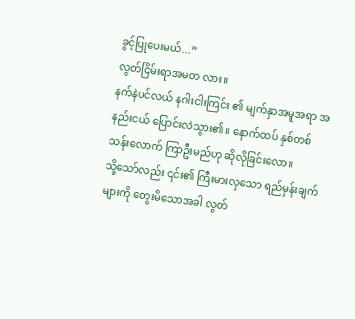ခွင့်ပြုပေးမယ်...”
လွတ်ငြိမ်းရာအမတ လား။
နက်နဲပင်လယ် နဂါးငါးကြင်း ၏ မျက်နှာအမူအရာ အနည်းငယ် ပြောင်းလဲသွား၏။ နောက်ထပ် နှစ်တစ်သန်းလောက် ကြာဦးမည်ဟု ဆိုလိုခြင်းလော။
သို့သော်လည်း ၎င်း၏ ကြီးမားလှသော ရည်မှန်းချက်များကို တွေးမိသောအခါ လွတ်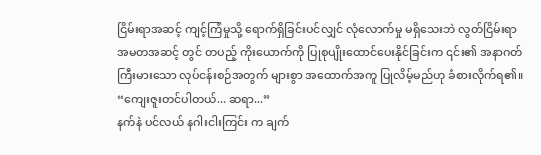ငြိမ်းရာအဆင့် ကျင့်ကြံမှုသို့ ရောက်ရှိခြင်းပင်လျှင် လုံလောက်မှု မရှိသေးဘဲ လွတ်ငြိမ်းရာအမတအဆင့် တွင် တပည့် ကိုးယောက်ကို ပြုစုပျိုးထောင်ပေးနိုင်ခြင်းက ၎င်း၏ အနာဂတ် ကြီးမားသော လုပ်ငန်းစဉ်အတွက် များစွာ အထောက်အကူ ပြုလိမ့်မည်ဟု ခံစားလိုက်ရ၏။
“ကျေးဇူးတင်ပါတယ်... ဆရာ...”
နက်နဲ ပင်လယ် နဂါးငါးကြင်း က ချက်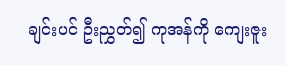ချင်းပင် ဦးညွှတ်၍ ကုအန်ကို ကျေးဇူး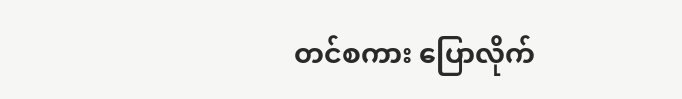တင်စကား ပြောလိုက်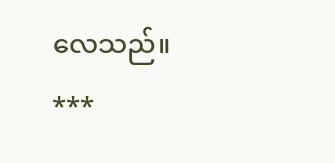လေသည်။
***